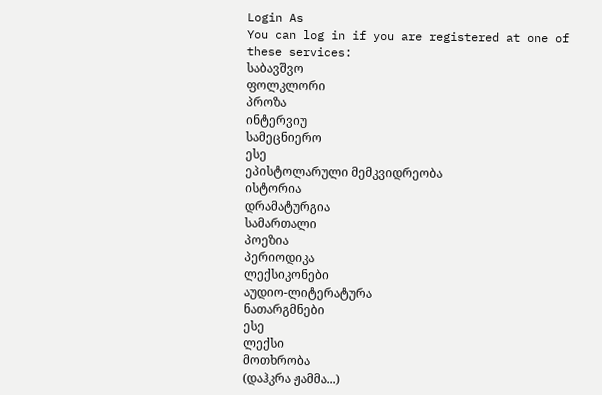Login As
You can log in if you are registered at one of these services:
საბავშვო
ფოლკლორი
პროზა
ინტერვიუ
სამეცნიერო
ესე
ეპისტოლარული მემკვიდრეობა
ისტორია
დრამატურგია
სამართალი
პოეზია
პერიოდიკა
ლექსიკონები
აუდიო-ლიტერატურა
ნათარგმნები
ესე
ლექსი
მოთხრობა
(დაჰკრა ჟამმა...)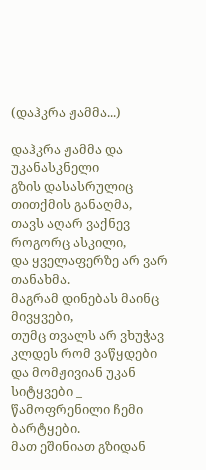(დაჰკრა ჟამმა...)

დაჰკრა ჟამმა და უკანასკნელი
გზის დასასრულიც თითქმის განაღმა,
თავს აღარ ვაქნევ როგორც ასკილი,
და ყველაფერზე არ ვარ თანახმა.
მაგრამ დინებას მაინც მივყვები,
თუმც თვალს არ ვხუჭავ
კლდეს რომ ვაწყდები
და მომჟივიან უკან სიტყვები _
წამოფრენილი ჩემი ბარტყები.
მათ ეშინიათ გზიდან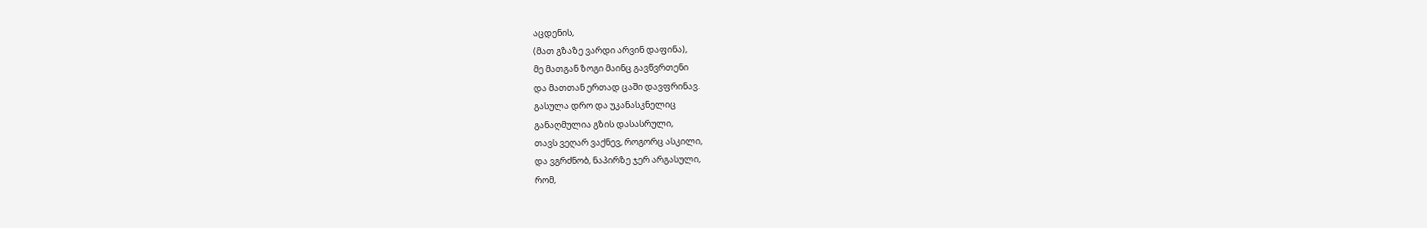აცდენის,
(მათ გზაზე ვარდი არვინ დაფინა),
მე მათგან ზოგი მაინც გავწვრთენი
და მათთან ერთად ცაში დავფრინავ.
გასულა დრო და უკანასკნელიც
განაღმულია გზის დასასრული,
თავს ვეღარ ვაქნევ, როგორც ასკილი,
და ვგრძნობ, ნაპირზე ჯერ არგასული,
რომ,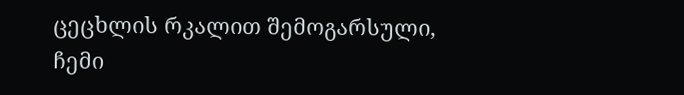ცეცხლის რკალით შემოგარსული,
ჩემი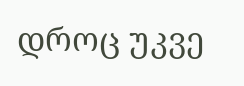დროც უკვე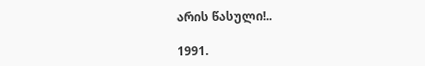არის წასული!..

1991.